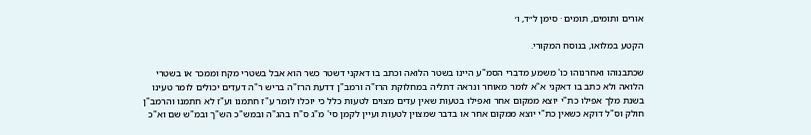אורים ותומים, תומים · סימן ל״ד, ו׳

הקטע במלואו, בנוסח המקורי.

שכתבנוהו ואחרנוהו כו' משמע מדברי הסמ"ע היינו בשטר הלואה וכתב בו דאקני דשטר כשר הוא אבל בשטרי מקח וממכר או בשטרי הלואה ולא כתב בו דאקני א"א לומר מאוחר ונראה דתליה במחלוקת הרז"ה ורמב"ן דדעת הרז"ה בריש ר"ה דעדים יכולים לומר טעינו בשנת מלך אפילו כת"י יוצא ממקום אחר ואפילו בטעות שאין עדים מצוים לטעות כלל כי יוכלו לומר ע"ז חתמנו וע"ז לא חתמנו והרמב"ן חולק וס"ל דוקא כשאין כת"י יוצא ממקום אחר או בדבר שמצוין לטעות ועיין לקמן סי' מ"ג ס"ח בהג"ה ובמש"כ הש"ך ובמ"ש שם וא"כ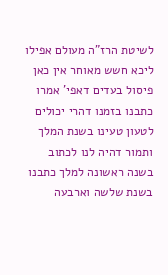לשיטת הרז"ה מעולם אפילו ליכא חשש מאוחר אין כאן פיסול בעדים דאפי' אמרו כתבנו בזמנו דהרי יכולים לטעון טעינו בשנת המלך ותמור דהיה לנו לכתוב בשנה ראשונה למלך כתבנו בשנת שלשה וארבעה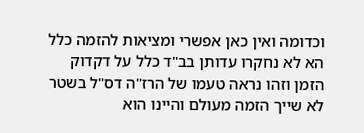וכדומה ואין כאן אפשרי ומציאות להזמה כלל הא לא נחקרו עדותן בב"ד כלל על דקדוק הזמן וזהו נראה טעמו של הרז"ה דס"ל בשטר לא שייך הזמה מעולם והיינו הוא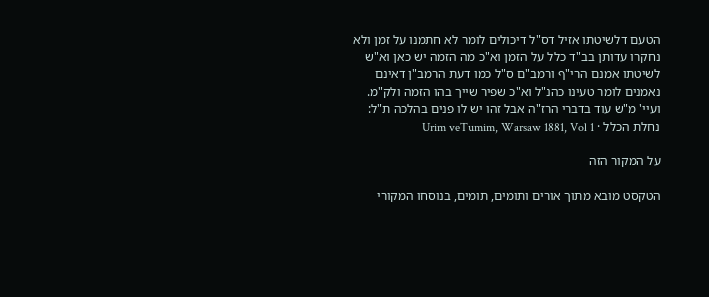הטעם דלשיטתו אזיל דס"ל דיכולים לומר לא חתמנו על זמן ולא נחקרו עדותן בב"ד כלל על הזמן וא"כ מה הזמה יש כאן וא"ש לשיטתו אמנם הרי"ף ורמב"ם ס"ל כמו דעת הרמב"ן דאינם נאמנים לומר טעינו כהנ"ל וא"כ שפיר שייך בהו הזמה ולק"מ. ועיי' מ"ש עוד בדברי הרז"ה אבל זהו יש לו פנים בהלכה ת"ל:
נחלת הכלל · Urim veTumim, Warsaw 1881, Vol 1

על המקור הזה

הטקסט מובא מתוך אורים ותומים, תומים, בנוסחו המקורי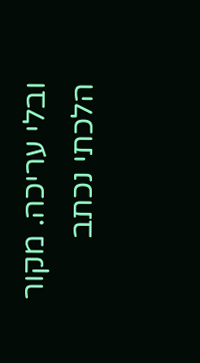ובלי עריכה. מקור הלכתי נכתב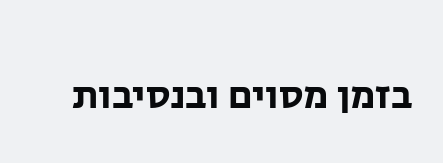בזמן מסוים ובנסיבות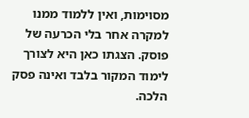מסוימות, ואין ללמוד ממנו למקרה אחר בלי הכרעה של פוסק. הצגתו כאן היא לצורך לימוד המקור בלבד ואינה פסק הלכה.